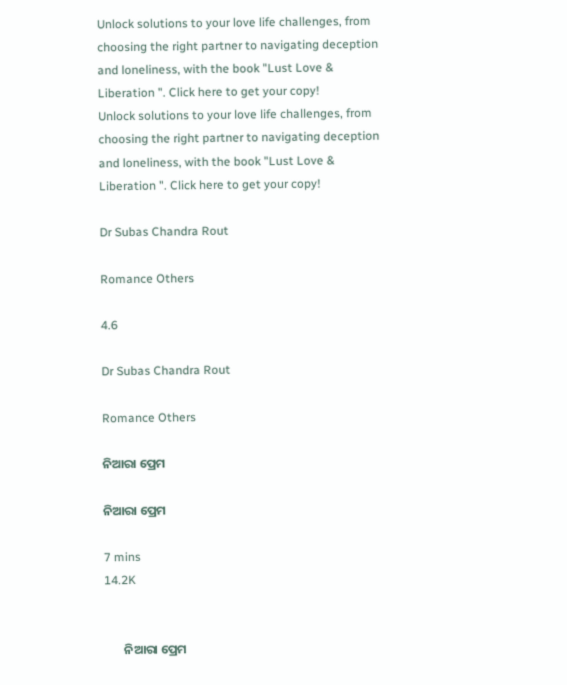Unlock solutions to your love life challenges, from choosing the right partner to navigating deception and loneliness, with the book "Lust Love & Liberation ". Click here to get your copy!
Unlock solutions to your love life challenges, from choosing the right partner to navigating deception and loneliness, with the book "Lust Love & Liberation ". Click here to get your copy!

Dr Subas Chandra Rout

Romance Others

4.6

Dr Subas Chandra Rout

Romance Others

ନିଆରା ପ୍ରେମ

ନିଆରା ପ୍ରେମ

7 mins
14.2K


       ନିଆରା ପ୍ରେମ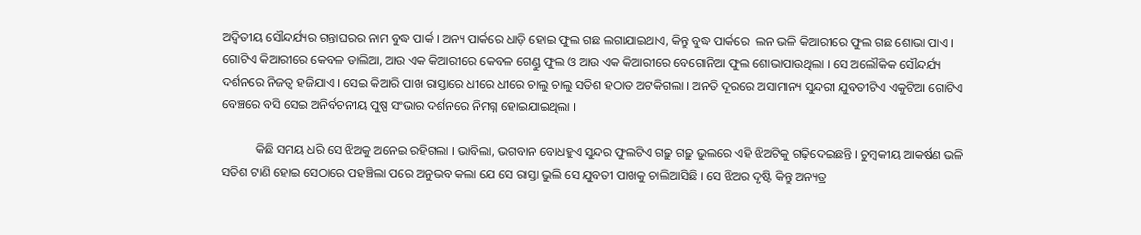ଅଦ୍ଵିତୀୟ ସୌନ୍ଦର୍ଯ୍ୟର ଗନ୍ତାଘରର ନାମ ବୁଦ୍ଧ ପାର୍କ । ଅନ୍ୟ ପାର୍କରେ ଧାଡ଼ି ହୋଇ ଫୁଲ ଗଛ ଲଗାଯାଇଥାଏ, କିନ୍ତୁ ବୁଦ୍ଧ ପାର୍କରେ  ଲନ ଭଳି କିଆରୀରେ ଫୁଲ ଗଛ ଶୋଭା ପାଏ । ଗୋଟିଏ କିଆରୀରେ କେବଳ ଡାଲିଆ, ଆଉ ଏକ କିଆରୀରେ କେବଳ ଗେଣ୍ଡୁ ଫୁଲ ଓ ଆଉ ଏକ କିଆରୀରେ ବେଗୋନିଆ ଫୁଲ ଶୋଭାପାଉଥିଲା । ସେ ଅଲୌକିକ ସୌନ୍ଦର୍ଯ୍ୟ ଦର୍ଶନରେ ନିଜତ୍ଵ ହଜିଯାଏ । ସେଇ କିଆରି ପାଖ ରାସ୍ତାରେ ଧୀରେ ଧୀରେ ଚାଲୁ ଚାଲୁ ସତିଶ ହଠାତ ଅଟକିଗଲା । ଅନତି ଦୂରରେ ଅସାମାନ୍ୟ ସୁନ୍ଦରୀ ଯୁବତୀଟିଏ ଏକୁଟିଆ ଗୋଟିଏ ବେଞ୍ଚରେ ବସି ସେଇ ଅନିର୍ବଚନୀୟ ପୁଷ୍ପ ସଂଭାର ଦର୍ଶନରେ ନିମଗ୍ନ ହୋଇଯାଇଥିଲା ।

           କିଛି ସମୟ ଧରି ସେ ଝିଅକୁ ଅନେଇ ରହିଗଲା । ଭାବିଲା, ଭଗବାନ ବୋଧହୁଏ ସୁନ୍ଦର ଫୁଲଟିଏ ଗଢ଼ୁ ଗଢ଼ୁ ଭୁଲରେ ଏହି ଝିଅଟିକୁ ଗଢ଼ିଦେଇଛନ୍ତି । ଚୁମ୍ବକୀୟ ଆକର୍ଷଣ ଭଳି ସତିଶ ଟାଣି ହୋଇ ସେଠାରେ ପହଞ୍ଚିଲା ପରେ ଅନୁଭବ କଲା ଯେ ସେ ରାସ୍ତା ଭୁଲି ସେ ଯୁବତୀ ପାଖକୁ ଚାଲିଆସିଛି । ସେ ଝିଅର ଦୃଷ୍ଟି କିନ୍ତୁ ଅନ୍ୟତ୍ର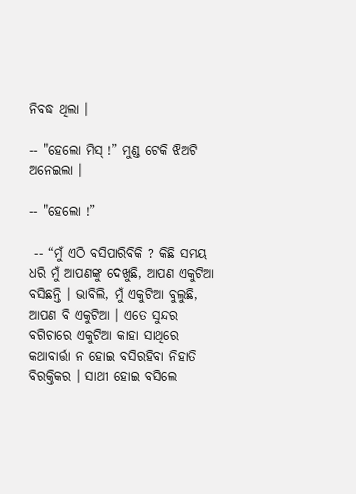ନିବଦ୍ଧ ଥିଲା ।

-- "ହେଲୋ ମିସ୍ !” ମୁଣ୍ଡ ଟେକି ଝିଅଟି ଅନେଇଲା ।

-- "ହେଲୋ !”

 -- “ମୁଁ ଏଠି ବସିପାରିବିକି ? କିଛି ସମୟ ଧରି ମୁଁ ଆପଣଙ୍କୁ ଦେଖୁଛି, ଆପଣ ଏକୁଟିଆ ବସିଛନ୍ତି । ଭାବିଲି, ମୁଁ ଏକୁଟିଆ ବୁଲୁଛି, ଆପଣ ବି ଏକୁଟିଆ । ଏତେ ସୁନ୍ଦର ବଗିଚାରେ ଏକୁଟିଆ କାହା ସାଥିରେ କଥାବାର୍ତ୍ତା ନ ହୋଇ ବସିରହିବା ନିହାତି ବିରକ୍ତିକର । ସାଥୀ ହୋଇ ବସିଲେ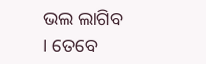ଭଲ ଲାଗିବ । ତେବେ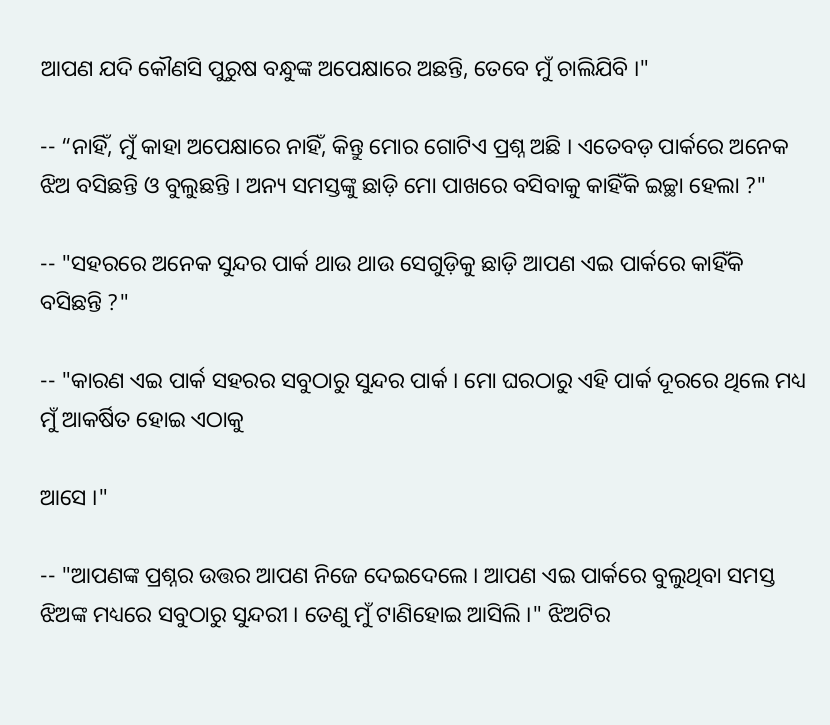ଆପଣ ଯଦି କୌଣସି ପୁରୁଷ ବନ୍ଧୁଙ୍କ ଅପେକ୍ଷାରେ ଅଛନ୍ତି, ତେବେ ମୁଁ ଚାଲିଯିବି ।"

-- “ନାହିଁ, ମୁଁ କାହା ଅପେକ୍ଷାରେ ନାହିଁ, କିନ୍ତୁ ମୋର ଗୋଟିଏ ପ୍ରଶ୍ନ ଅଛି । ଏତେବଡ଼ ପାର୍କରେ ଅନେକ ଝିଅ ବସିଛନ୍ତି ଓ ବୁଲୁଛନ୍ତି । ଅନ୍ୟ ସମସ୍ତଙ୍କୁ ଛାଡ଼ି ମୋ ପାଖରେ ବସିବାକୁ କାହିଁକି ଇଚ୍ଛା ହେଲା ?"

-- "ସହରରେ ଅନେକ ସୁନ୍ଦର ପାର୍କ ଥାଉ ଥାଉ ସେଗୁଡ଼ିକୁ ଛାଡ଼ି ଆପଣ ଏଇ ପାର୍କରେ କାହିଁକି ବସିଛନ୍ତି ?"

-- "କାରଣ ଏଇ ପାର୍କ ସହରର ସବୁଠାରୁ ସୁନ୍ଦର ପାର୍କ । ମୋ ଘରଠାରୁ ଏହି ପାର୍କ ଦୂରରେ ଥିଲେ ମଧ୍ୟ ମୁଁ ଆକର୍ଷିତ ହୋଇ ଏଠାକୁ

ଆସେ ।"

-- "ଆପଣଙ୍କ ପ୍ରଶ୍ନର ଉତ୍ତର ଆପଣ ନିଜେ ଦେଇଦେଲେ । ଆପଣ ଏଇ ପାର୍କରେ ବୁଲୁଥିବା ସମସ୍ତ ଝିଅଙ୍କ ମଧ୍ୟରେ ସବୁଠାରୁ ସୁନ୍ଦରୀ । ତେଣୁ ମୁଁ ଟାଣିହୋଇ ଆସିଲି ।" ଝିଅଟିର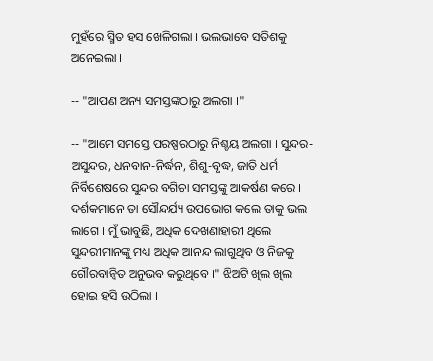ମୁହଁରେ ସ୍ମିତ ହସ ଖେଳିଗଲା । ଭଲଭାବେ ସତିଶକୁ ଅନେଇଲା ।

-- "ଆପଣ ଅନ୍ୟ ସମସ୍ତଙ୍କଠାରୁ ଅଲଗା ।"

-- "ଆମେ ସମସ୍ତେ ପରଷ୍ପରଠାରୁ ନିଶ୍ଚୟ ଅଲଗା । ସୁନ୍ଦର-ଅସୁନ୍ଦର, ଧନବାନ-ନିର୍ଦ୍ଧନ, ଶିଶୁ-ବୃଦ୍ଧ, ଜାତି ଧର୍ମ ନିର୍ବିଶେଷରେ ସୁନ୍ଦର ବଗିଚା ସମସ୍ତଙ୍କୁ ଆକର୍ଷଣ କରେ । ଦର୍ଶକମାନେ ତା ସୌନ୍ଦର୍ଯ୍ୟ ଉପଭୋଗ କଲେ ତାକୁ ଭଲ ଲାଗେ । ମୁଁ ଭାବୁଛି, ଅଧିକ ଦେଖଣାହାରୀ ଥିଲେ ସୁନ୍ଦରୀମାନଙ୍କୁ ମଧ୍ୟ ଅଧିକ ଆନନ୍ଦ ଲାଗୁଥିବ ଓ ନିଜକୁ ଗୌରବାନ୍ଵିତ ଅନୁଭବ କରୁଥିବେ ।" ଝିଅଟି ଖିଲ ଖିଲ ହୋଇ ହସି ଉଠିଲା ।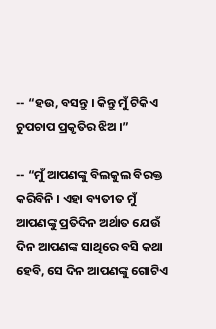-- “ହଉ, ବସନ୍ତୁ । କିନ୍ତୁ ମୁଁ ଟିକିଏ ଚୁପଚାପ ପ୍ରକୃତିର ଝିଅ ।”

-- “ମୁଁ ଆପଣଙ୍କୁ ବିଲକୁଲ ବିରକ୍ତ କରିବିନି । ଏହା ବ୍ୟତୀତ ମୁଁ ଆପଣଙ୍କୁ ପ୍ରତିଦିନ ଅର୍ଥାତ ଯେଉଁ ଦିନ ଆପଣଙ୍କ ସାଥିରେ ବସି କଥା ହେବି, ସେ ଦିନ ଆପଣଙ୍କୁ ଗୋଟିଏ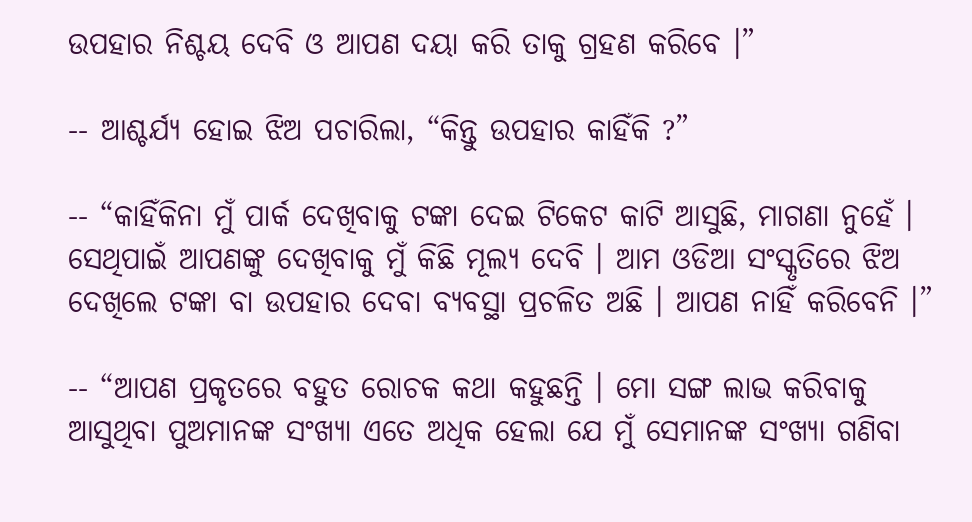ଉପହାର ନିଶ୍ଚୟ ଦେବି ଓ ଆପଣ ଦୟା କରି ତାକୁ ଗ୍ରହଣ କରିବେ ।”

-- ଆଶ୍ଚର୍ଯ୍ୟ ହୋଇ ଝିଅ ପଚାରିଲା, “କିନ୍ତୁ ଉପହାର କାହିଁକି ?”

-- “କାହିଁକିନା ମୁଁ ପାର୍କ ଦେଖିବାକୁ ଟଙ୍କା ଦେଇ ଟିକେଟ କାଟି ଆସୁଛି, ମାଗଣା ନୁହେଁ । ସେଥିପାଇଁ ଆପଣଙ୍କୁ ଦେଖିବାକୁ ମୁଁ କିଛି ମୂଲ୍ୟ ଦେବି । ଆମ ଓଡିଆ ସଂସ୍କୃତିରେ ଝିଅ ଦେଖିଲେ ଟଙ୍କା ବା ଉପହାର ଦେବା ବ୍ୟବସ୍ଥା ପ୍ରଚଳିତ ଅଛି । ଆପଣ ନାହିଁ କରିବେନି ।”

-- “ଆପଣ ପ୍ରକୃତରେ ବହୁତ ରୋଚକ କଥା କହୁଛନ୍ତି । ମୋ ସଙ୍ଗ ଲାଭ କରିବାକୁ ଆସୁଥିବା ପୁଅମାନଙ୍କ ସଂଖ୍ୟା ଏତେ ଅଧିକ ହେଲା ଯେ ମୁଁ ସେମାନଙ୍କ ସଂଖ୍ୟା ଗଣିବା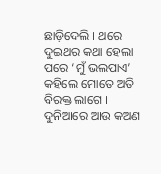ଛାଡ଼ିଦେଲି । ଥରେ ଦୁଇଥର କଥା ହେଲା ପରେ ‘ମୁଁ ଭଲପାଏ’ କହିଲେ ମୋତେ ଅତି ବିରକ୍ତ ଲାଗେ । ଦୁନିଆରେ ଆଉ କଅଣ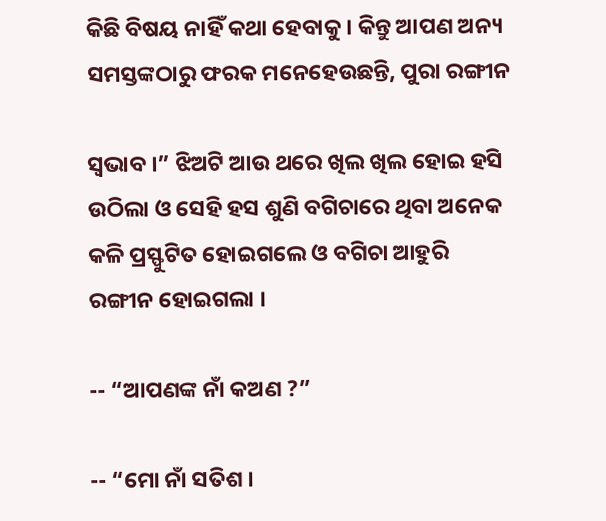କିଛି ବିଷୟ ନାହିଁ କଥା ହେବାକୁ । କିନ୍ତୁ ଆପଣ ଅନ୍ୟ ସମସ୍ତଙ୍କଠାରୁ ଫରକ ମନେହେଉଛନ୍ତି, ପୁରା ରଙ୍ଗୀନ

ସ୍ଵଭାବ ।” ଝିଅଟି ଆଉ ଥରେ ଖିଲ ଖିଲ ହୋଇ ହସି ଉଠିଲା ଓ ସେହି ହସ ଶୁଣି ବଗିଚାରେ ଥିବା ଅନେକ କଳି ପ୍ରସ୍ଫୁଟିତ ହୋଇଗଲେ ଓ ବଗିଚା ଆହୁରି ରଙ୍ଗୀନ ହୋଇଗଲା ।

-- “ଆପଣଙ୍କ ନାଁ କଅଣ ?”

-- “ମୋ ନାଁ ସତିଶ ।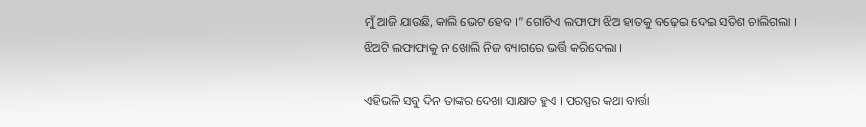ମୁଁ ଆଜି ଯାଉଛି, କାଲି ଭେଟ ହେବ ।” ଗୋଟିଏ ଲଫାଫା ଝିଅ ହାତକୁ ବଢ଼େଇ ଦେଇ ସତିଶ ଚାଲିଗଲା । ଝିଅଟି ଲଫାଫାକୁ ନ ଖୋଲି ନିଜ ବ୍ୟାଗରେ ଭର୍ତ୍ତି କରିଦେଲା ।

ଏହିଭଳି ସବୁ ଦିନ ତାଙ୍କର ଦେଖା ସାକ୍ଷାତ ହୁଏ । ପରସ୍ପର କଥା ବାର୍ତ୍ତା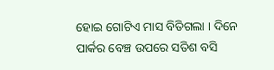ହୋଇ ଗୋଟିଏ ମାସ ବିତିଗଲା । ଦିନେ ପାର୍କର ବେଞ୍ଚ ଉପରେ ସତିଶ ବସି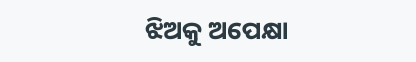ଝିଅକୁ ଅପେକ୍ଷା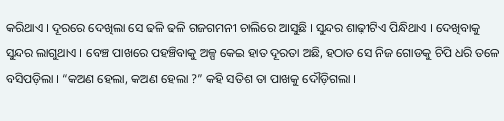କରିଥାଏ । ଦୂରରେ ଦେଖିଲା ସେ ଢଳି ଢଳି ଗଜଗମନୀ ଚାଲିରେ ଆସୁଛି । ସୁନ୍ଦର ଶାଢ଼ୀଟିଏ ପିନ୍ଧିଥାଏ । ଦେଖିବାକୁ ସୁନ୍ଦର ଲାଗୁଥାଏ । ବେଞ୍ଚ ପାଖରେ ପହଞ୍ଚିବାକୁ ଅଳ୍ପ କେଇ ହାତ ଦୂରତା ଅଛି, ହଠାତ ସେ ନିଜ ଗୋଡକୁ ଚିପି ଧରି ତଳେ ବସିପଡ଼ିଲା । “କଅଣ ହେଲା, କଅଣ ହେଲା ?” କହି ସତିଶ ତା ପାଖକୁ ଦୌଡ଼ିଗଲା ।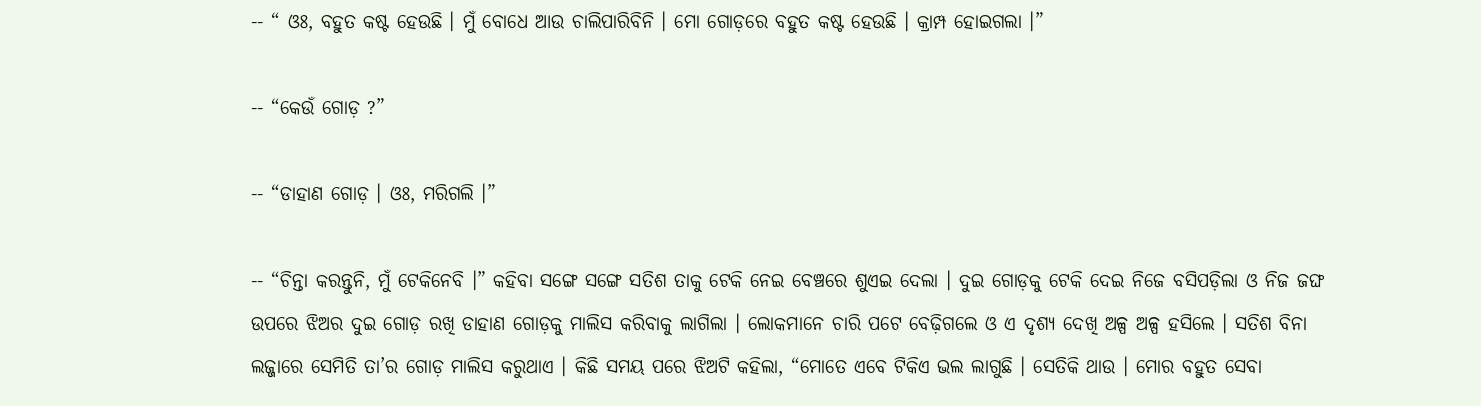-- “ ଓଃ, ବହୁତ କଷ୍ଟ ହେଉଛି । ମୁଁ ବୋଧେ ଆଉ ଚାଲିପାରିବିନି । ମୋ ଗୋଡ଼ରେ ବହୁତ କଷ୍ଟ ହେଉଛି । କ୍ରାମ୍ପ ହୋଇଗଲା ।”

-- “କେଉଁ ଗୋଡ଼ ?”

-- “ଡାହାଣ ଗୋଡ଼ । ଓଃ, ମରିଗଲି ।”

-- “ଚିନ୍ତା କରନ୍ତୁନି, ମୁଁ ଟେକିନେବି ।” କହିବା ସଙ୍ଗେ ସଙ୍ଗେ ସତିଶ ତାକୁ ଟେକି ନେଇ ବେଞ୍ଚରେ ଶୁଏଇ ଦେଲା । ଦୁଇ ଗୋଡ଼କୁ ଟେକି ଦେଇ ନିଜେ ବସିପଡ଼ିଲା ଓ ନିଜ ଜଙ୍ଘ ଉପରେ ଝିଅର ଦୁଇ ଗୋଡ଼ ରଖି ଡାହାଣ ଗୋଡ଼କୁ ମାଲିସ କରିବାକୁ ଲାଗିଲା । ଲୋକମାନେ ଚାରି ପଟେ ବେଢ଼ିଗଲେ ଓ ଏ ଦୃଶ୍ୟ ଦେଖି ଅଳ୍ପ ଅଳ୍ପ ହସିଲେ । ସତିଶ ବିନା ଲଜ୍ଜାରେ ସେମିତି ତା’ର ଗୋଡ଼ ମାଲିସ କରୁଥାଏ । କିଛି ସମୟ ପରେ ଝିଅଟି କହିଲା, “ମୋତେ ଏବେ ଟିକିଏ ଭଲ ଲାଗୁଛି । ସେତିକି ଥାଉ । ମୋର ବହୁତ ସେବା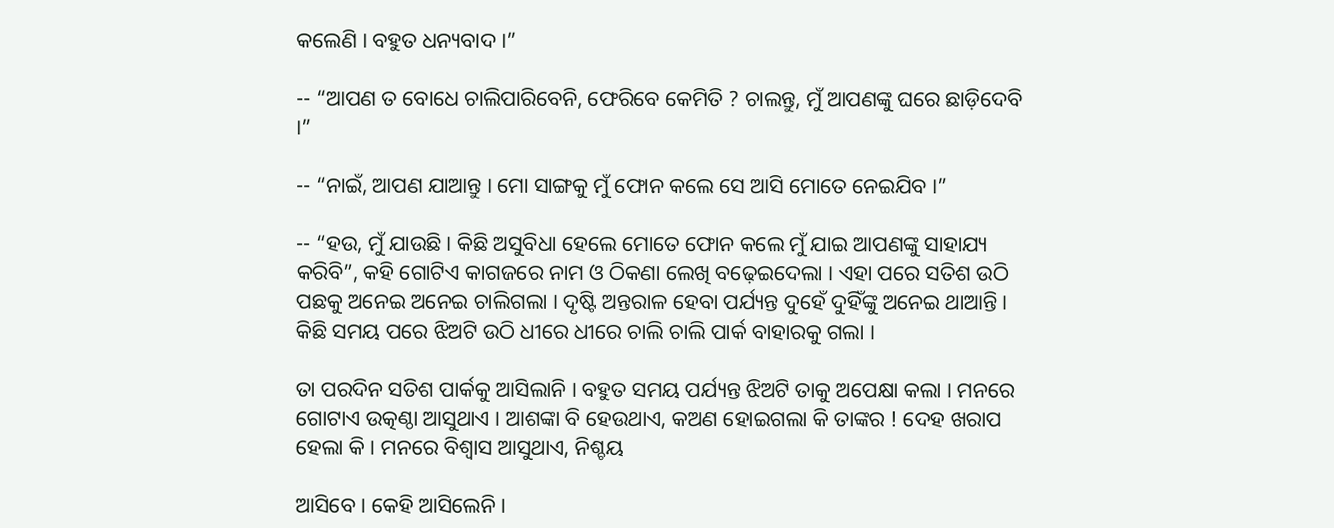କଲେଣି । ବହୁତ ଧନ୍ୟବାଦ ।”

-- “ଆପଣ ତ ବୋଧେ ଚାଲିପାରିବେନି, ଫେରିବେ କେମିତି ? ଚାଲନ୍ତୁ, ମୁଁ ଆପଣଙ୍କୁ ଘରେ ଛାଡ଼ିଦେବି ।”

-- “ନାଇଁ, ଆପଣ ଯାଆନ୍ତୁ । ମୋ ସାଙ୍ଗକୁ ମୁଁ ଫୋନ କଲେ ସେ ଆସି ମୋତେ ନେଇଯିବ ।”

-- “ହଉ, ମୁଁ ଯାଉଛି । କିଛି ଅସୁବିଧା ହେଲେ ମୋତେ ଫୋନ କଲେ ମୁଁ ଯାଇ ଆପଣଙ୍କୁ ସାହାଯ୍ୟ କରିବି”, କହି ଗୋଟିଏ କାଗଜରେ ନାମ ଓ ଠିକଣା ଲେଖି ବଢ଼େଇଦେଲା । ଏହା ପରେ ସତିଶ ଉଠି ପଛକୁ ଅନେଇ ଅନେଇ ଚାଲିଗଲା । ଦୃଷ୍ଟି ଅନ୍ତରାଳ ହେବା ପର୍ଯ୍ୟନ୍ତ ଦୁହେଁ ଦୁହିଁଙ୍କୁ ଅନେଇ ଥାଆନ୍ତି । କିଛି ସମୟ ପରେ ଝିଅଟି ଉଠି ଧୀରେ ଧୀରେ ଚାଲି ଚାଲି ପାର୍କ ବାହାରକୁ ଗଲା ।

ତା ପରଦିନ ସତିଶ ପାର୍କକୁ ଆସିଲାନି । ବହୁତ ସମୟ ପର୍ଯ୍ୟନ୍ତ ଝିଅଟି ତାକୁ ଅପେକ୍ଷା କଲା । ମନରେ ଗୋଟାଏ ଉତ୍କଣ୍ଠା ଆସୁଥାଏ । ଆଶଙ୍କା ବି ହେଉଥାଏ, କଅଣ ହୋଇଗଲା କି ତାଙ୍କର ! ଦେହ ଖରାପ ହେଲା କି । ମନରେ ବିଶ୍ଵାସ ଆସୁଥାଏ, ନିଶ୍ଚୟ

ଆସିବେ । କେହି ଆସିଲେନି ।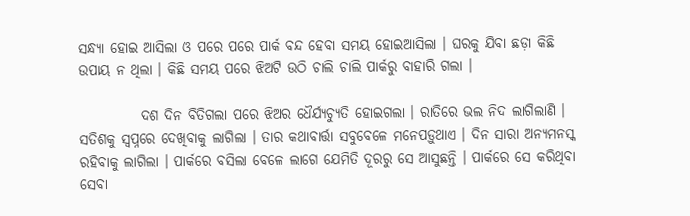ସନ୍ଧ୍ୟା ହୋଇ ଆସିଲା ଓ ପରେ ପରେ ପାର୍କ ବନ୍ଦ ହେବା ସମୟ ହୋଇଆସିଲା । ଘରକୁ ଯିବା ଛଡ଼ା କିଛି ଉପାୟ ନ ଥିଲା । କିଛି ସମୟ ପରେ ଝିଅଟି ଉଠି ଚାଲି ଚାଲି ପାର୍କରୁ ବାହାରି ଗଲା ।

           ଦଶ ଦିନ ବିତିଗଲା ପରେ ଝିଅର ଧୈର୍ଯ୍ୟଚ୍ୟୁତି ହୋଇଗଲା । ରାତିରେ ଭଲ ନିଦ ଲାଗିଲାଣି । ସତିଶକୁ ସ୍ଵପ୍ନରେ ଦେଖିବାକୁ ଲାଗିଲା । ତାର କଥାବାର୍ତ୍ତା ସବୁବେଳେ ମନେପଡ଼ୁଥାଏ । ଦିନ ସାରା ଅନ୍ୟମନସ୍କ ରହିବାକୁ ଲାଗିଲା । ପାର୍କରେ ବସିଲା ବେଳେ ଲାଗେ ଯେମିତି ଦୂରରୁ ସେ ଆସୁଛନ୍ତି । ପାର୍କରେ ସେ କରିଥିବା ସେବା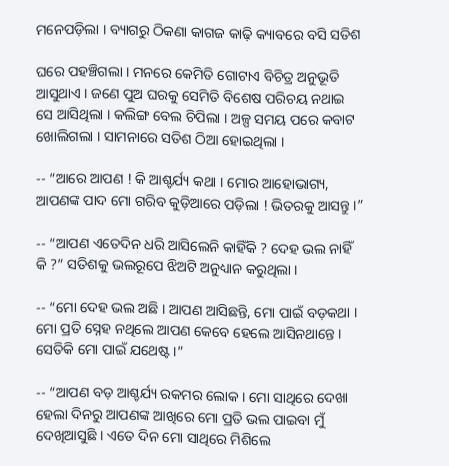ମନେପଡ଼ିଲା । ବ୍ୟାଗରୁ ଠିକଣା କାଗଜ କାଢ଼ି କ୍ୟାବରେ ବସି ସତିଶ

ଘରେ ପହଞ୍ଚିଗଲା । ମନରେ କେମିତି ଗୋଟାଏ ବିଚିତ୍ର ଅନୁଭୂତି ଆସୁଥାଏ । ଜଣେ ପୁଅ ଘରକୁ ସେମିତି ବିଶେଷ ପରିଚୟ ନଥାଇ ସେ ଆସିଥିଲା । କଲିଙ୍ଗ ବେଲ ଚିପିଲା । ଅଳ୍ପ ସମୟ ପରେ କବାଟ ଖୋଲିଗଲା । ସାମନାରେ ସତିଶ ଠିଆ ହୋଇଥିଲା ।

-- “ଆରେ ଆପଣ ! କି ଆଶ୍ଚର୍ଯ୍ୟ କଥା । ମୋର ଆହୋଭାଗ୍ୟ, ଆପଣଙ୍କ ପାଦ ମୋ ଗରିବ କୁଡ଼ିଆରେ ପଡ଼ିଲା ! ଭିତରକୁ ଆସନ୍ତୁ ।”

-- “ଆପଣ ଏତେଦିନ ଧରି ଆସିଲେନି କାହିଁକି ? ଦେହ ଭଲ ନାହିଁ କି ?” ସତିଶକୁ ଭଲରୂପେ ଝିଅଟି ଅନୁଧ୍ୟାନ କରୁଥିଲା ।

-- “ମୋ ଦେହ ଭଲ ଅଛି । ଆପଣ ଆସିଛନ୍ତି, ମୋ ପାଇଁ ବଡ଼କଥା । ମୋ ପ୍ରତି ସ୍ନେହ ନଥିଲେ ଆପଣ କେବେ ହେଲେ ଆସିନଥାନ୍ତେ । ସେତିକି ମୋ ପାଇଁ ଯଥେଷ୍ଟ ।”

-- “ଆପଣ ବଡ଼ ଆଶ୍ଚର୍ଯ୍ୟ ରକମର ଲୋକ । ମୋ ସାଥିରେ ଦେଖା ହେଲା ଦିନରୁ ଆପଣଙ୍କ ଆଖିରେ ମୋ ପ୍ରତି ଭଲ ପାଇବା ମୁଁ ଦେଖିଆସୁଛି । ଏତେ ଦିନ ମୋ ସାଥିରେ ମିଶିଲେ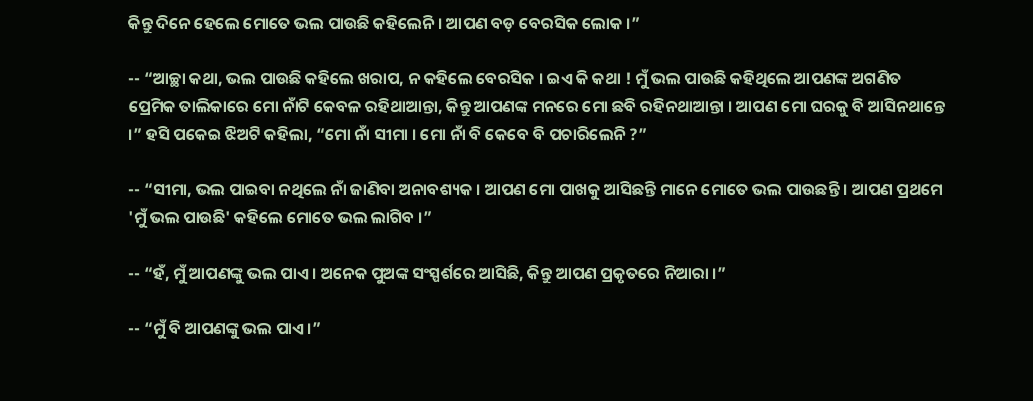କିନ୍ତୁ ଦିନେ ହେଲେ ମୋତେ ଭଲ ପାଉଛି କହିଲେନି । ଆପଣ ବଡ଼ ବେରସିକ ଲୋକ ।”

-- “ଆଚ୍ଛା କଥା, ଭଲ ପାଉଛି କହିଲେ ଖରାପ, ନ କହିଲେ ବେରସିକ । ଇଏ କି କଥା ! ମୁଁ ଭଲ ପାଉଛି କହିଥିଲେ ଆପଣଙ୍କ ଅଗଣିତ ପ୍ରେମିକ ତାଲିକାରେ ମୋ ନାଁଟି କେବଳ ରହିଥାଆନ୍ତା, କିନ୍ତୁ ଆପଣଙ୍କ ମନରେ ମୋ ଛବି ରହିନଥାଆନ୍ତା । ଆପଣ ମୋ ଘରକୁ ବି ଆସିନଥାନ୍ତେ ।” ହସି ପକେଇ ଝିଅଟି କହିଲା, “ମୋ ନାଁ ସୀମା । ମୋ ନାଁ ବି କେବେ ବି ପଚାରିଲେନି ?”

-- “ସୀମା, ଭଲ ପାଇବା ନଥିଲେ ନାଁ ଜାଣିବା ଅନାବଶ୍ୟକ । ଆପଣ ମୋ ପାଖକୁ ଆସିଛନ୍ତି ମାନେ ମୋତେ ଭଲ ପାଉଛନ୍ତି । ଆପଣ ପ୍ରଥମେ 'ମୁଁ ଭଲ ପାଉଛି' କହିଲେ ମୋତେ ଭଲ ଲାଗିବ ।”

-- “ହଁ, ମୁଁ ଆପଣଙ୍କୁ ଭଲ ପାଏ । ଅନେକ ପୁଅଙ୍କ ସଂସ୍ପର୍ଶରେ ଆସିଛି, କିନ୍ତୁ ଆପଣ ପ୍ରକୃତରେ ନିଆରା ।”

-- “ମୁଁ ବି ଆପଣଙ୍କୁ ଭଲ ପାଏ ।”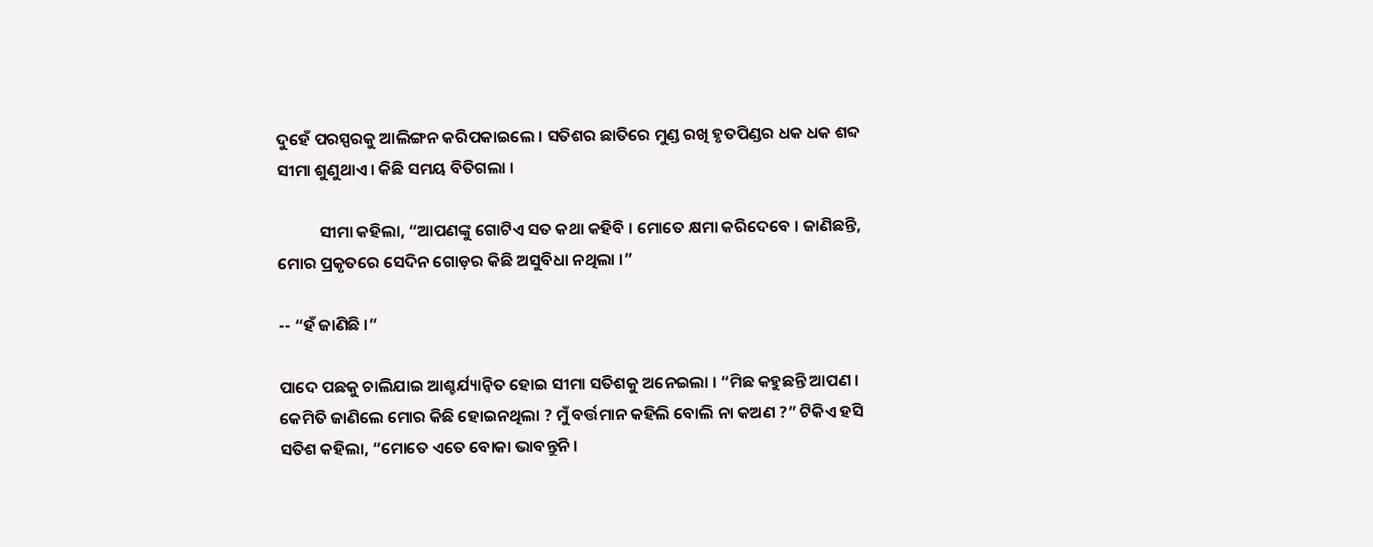ଦୁହେଁ ପରସ୍ପରକୁ ଆଲିଙ୍ଗନ କରିପକାଇଲେ । ସତିଶର ଛାତିରେ ମୁଣ୍ଡ ରଖି ହୃତପିଣ୍ଡର ଧକ ଧକ ଶବ୍ଦ ସୀମା ଶୁଣୁଥାଏ । କିଛି ସମୟ ବିତିଗଲା ।

           ସୀମା କହିଲା, “ଆପଣଙ୍କୁ ଗୋଟିଏ ସତ କଥା କହିବି । ମୋତେ କ୍ଷମା କରିଦେବେ । ଜାଣିଛନ୍ତି, ମୋର ପ୍ରକୃତରେ ସେଦିନ ଗୋଡ଼ର କିଛି ଅସୁବିଧା ନଥିଲା ।”

-- “ହଁ ଜାଣିଛି ।”

ପାଦେ ପଛକୁ ଚାଲିଯାଇ ଆଶ୍ଚର୍ଯ୍ୟାନ୍ଵିତ ହୋଇ ସୀମା ସତିଶକୁ ଅନେଇଲା । “ମିଛ କହୁଛନ୍ତି ଆପଣ । କେମିତି ଜାଣିଲେ ମୋର କିଛି ହୋଇନଥିଲା ? ମୁଁ ବର୍ତ୍ତମାନ କହିଲି ବୋଲି ନା କଅଣ ?” ଟିକିଏ ହସି ସତିଶ କହିଲା, “ମୋତେ ଏତେ ବୋକା ଭାବନ୍ତୁନି ।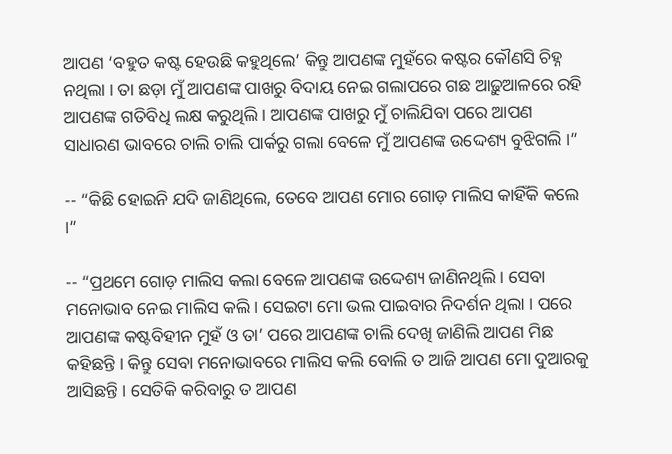ଆପଣ ‘ବହୁତ କଷ୍ଟ ହେଉଛି କହୁଥିଲେ’ କିନ୍ତୁ ଆପଣଙ୍କ ମୁହଁରେ କଷ୍ଟର କୌଣସି ଚିହ୍ନ ନଥିଲା । ତା ଛଡ଼ା ମୁଁ ଆପଣଙ୍କ ପାଖରୁ ବିଦାୟ ନେଇ ଗଲାପରେ ଗଛ ଆଢ଼ୁଆଳରେ ରହି ଆପଣଙ୍କ ଗତିବିଧି ଲକ୍ଷ କରୁଥିଲି । ଆପଣଙ୍କ ପାଖରୁ ମୁଁ ଚାଲିଯିବା ପରେ ଆପଣ ସାଧାରଣ ଭାବରେ ଚାଲି ଚାଲି ପାର୍କରୁ ଗଲା ବେଳେ ମୁଁ ଆପଣଙ୍କ ଉଦ୍ଦେଶ୍ୟ ବୁଝିଗଲି ।”

-- “କିଛି ହୋଇନି ଯଦି ଜାଣିଥିଲେ, ତେବେ ଆପଣ ମୋର ଗୋଡ଼ ମାଲିସ କାହିଁକି କଲେ ।”

-- “ପ୍ରଥମେ ଗୋଡ଼ ମାଲିସ କଲା ବେଳେ ଆପଣଙ୍କ ଉଦ୍ଦେଶ୍ୟ ଜାଣିନଥିଲି । ସେବା ମନୋଭାବ ନେଇ ମାଲିସ କଲି । ସେଇଟା ମୋ ଭଲ ପାଇବାର ନିଦର୍ଶନ ଥିଲା । ପରେ ଆପଣଙ୍କ କଷ୍ଟବିହୀନ ମୁହଁ ଓ ତା’ ପରେ ଆପଣଙ୍କ ଚାଲି ଦେଖି ଜାଣିଲି ଆପଣ ମିଛ କହିଛନ୍ତି । କିନ୍ତୁ ସେବା ମନୋଭାବରେ ମାଲିସ କଲି ବୋଲି ତ ଆଜି ଆପଣ ମୋ ଦୁଆରକୁ ଆସିଛନ୍ତି । ସେତିକି କରିବାରୁ ତ ଆପଣ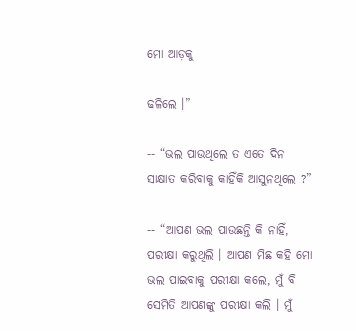ମୋ ଆଡ଼କୁ

ଢଳିଲେ ।”

-- “ଭଲ ପାଉଥିଲେ ତ ଏତେ ଦିନ ସାକ୍ଷାତ କରିବାକୁ କାହିଁକି ଆସୁନଥିଲେ ?”

-- “ଆପଣ ଭଲ ପାଉଛନ୍ତି କି ନାହିଁ, ପରୀକ୍ଷା କରୁଥିଲି । ଆପଣ ମିଛ କହି ମୋ ଭଲ ପାଇବାକୁ ପରୀକ୍ଷା କଲେ, ମୁଁ ବି ସେମିତି ଆପଣଙ୍କୁ ପରୀକ୍ଷା କଲି । ମୁଁ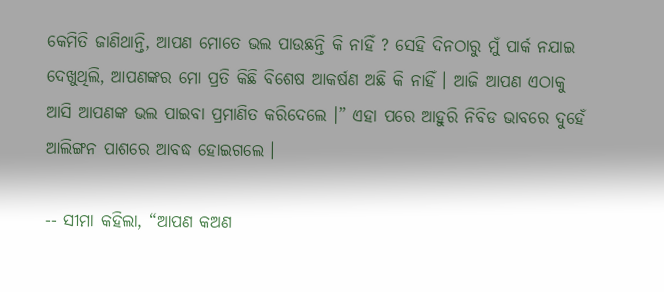କେମିତି ଜାଣିଥାନ୍ତି, ଆପଣ ମୋତେ ଭଲ ପାଉଛନ୍ତି କି ନାହିଁ ? ସେହି ଦିନଠାରୁ ମୁଁ ପାର୍କ ନଯାଇ ଦେଖୁଥିଲି, ଆପଣଙ୍କର ମୋ ପ୍ରତି କିଛି ବିଶେଷ ଆକର୍ଷଣ ଅଛି କି ନାହିଁ । ଆଜି ଆପଣ ଏଠାକୁ ଆସି ଆପଣଙ୍କ ଭଲ ପାଇବା ପ୍ରମାଣିତ କରିଦେଲେ ।” ଏହା ପରେ ଆହୁରି ନିବିଡ ଭାବରେ ଦୁହେଁ ଆଲିଙ୍ଗନ ପାଶରେ ଆବଦ୍ଧ ହୋଇଗଲେ ।

-- ସୀମା କହିଲା, “ଆପଣ କଅଣ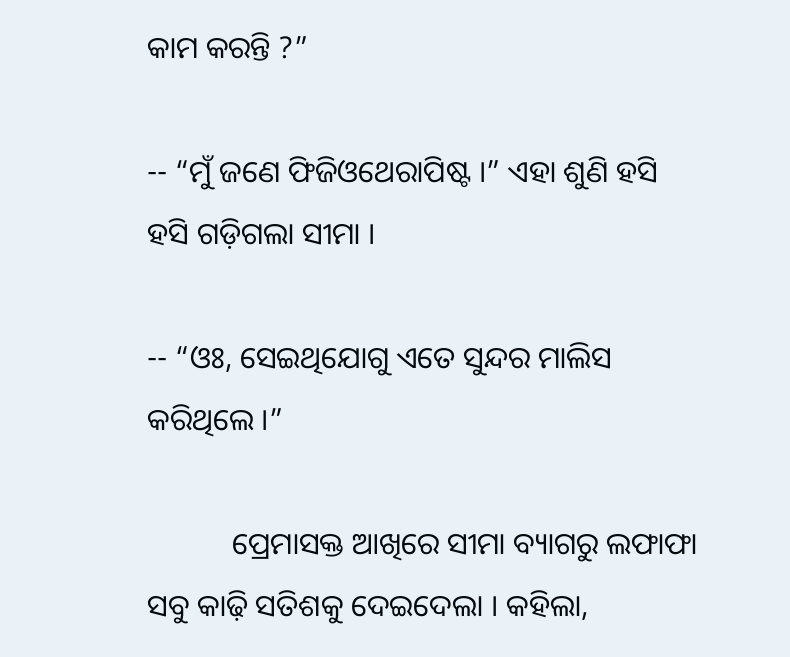କାମ କରନ୍ତି ?”

-- “ମୁଁ ଜଣେ ଫିଜିଓଥେରାପିଷ୍ଟ ।” ଏହା ଶୁଣି ହସି ହସି ଗଡ଼ିଗଲା ସୀମା ।

-- “ଓଃ, ସେଇଥିଯୋଗୁ ଏତେ ସୁନ୍ଦର ମାଲିସ କରିଥିଲେ ।”

           ପ୍ରେମାସକ୍ତ ଆଖିରେ ସୀମା ବ୍ୟାଗରୁ ଲଫାଫା ସବୁ କାଢ଼ି ସତିଶକୁ ଦେଇଦେଲା । କହିଲା,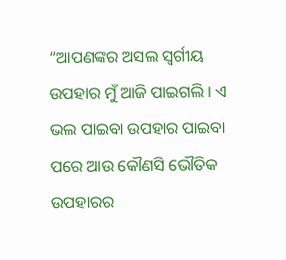“ଆପଣଙ୍କର ଅସଲ ସ୍ଵର୍ଗୀୟ ଉପହାର ମୁଁ ଆଜି ପାଇଗଲି । ଏ ଭଲ ପାଇବା ଉପହାର ପାଇବା ପରେ ଆଉ କୌଣସି ଭୌତିକ ଉପହାରର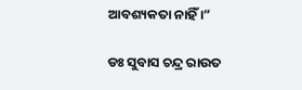ଆବଶ୍ୟକତା ନାହିଁ ।”

ଡଃ ସୁବାସ ଚନ୍ଦ୍ର ରାଉତ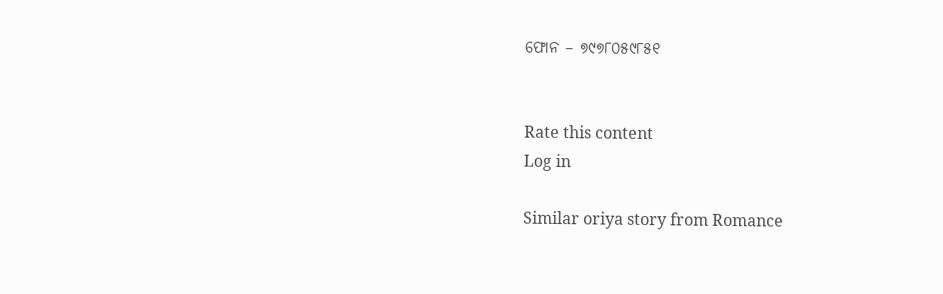ଫୋନ – ୭୯୭୮୦୫୯୮୫୧


Rate this content
Log in

Similar oriya story from Romance